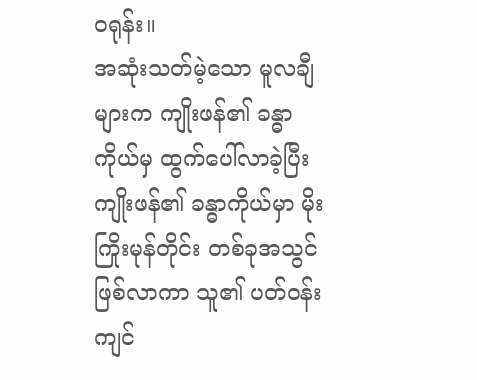ဝရုန်း။
အဆုံးသတ်မဲ့သော မူလချီများက ကျိုးဖန်၏ ခန္ဓာကိုယ်မှ ထွက်ပေါ်လာခဲ့ပြီး ကျိုးဖန်၏ ခန္ဓာကိုယ်မှာ မိုးကြိုးမုန်တိုင်း တစ်ခုအသွင် ဖြစ်လာကာ သူ၏ ပတ်ဝန်းကျင်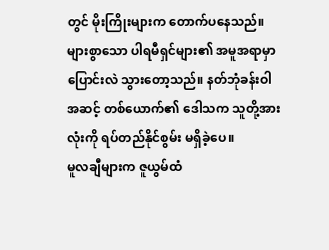တွင် မိုးကြိုးများက တောက်ပနေသည်။
များစွာသော ပါရမီရှင်များ၏ အမူအရာမှာ ပြောင်းလဲ သွားတော့သည်။ နတ်ဘုံခန်းဝါအဆင့် တစ်ယောက်၏ ဒေါသက သူတို့အားလုံးကို ရပ်တည်နိုင်စွမ်း မရှိခဲ့ပေ။
မူလချီများက ဇူယွမ်ထံ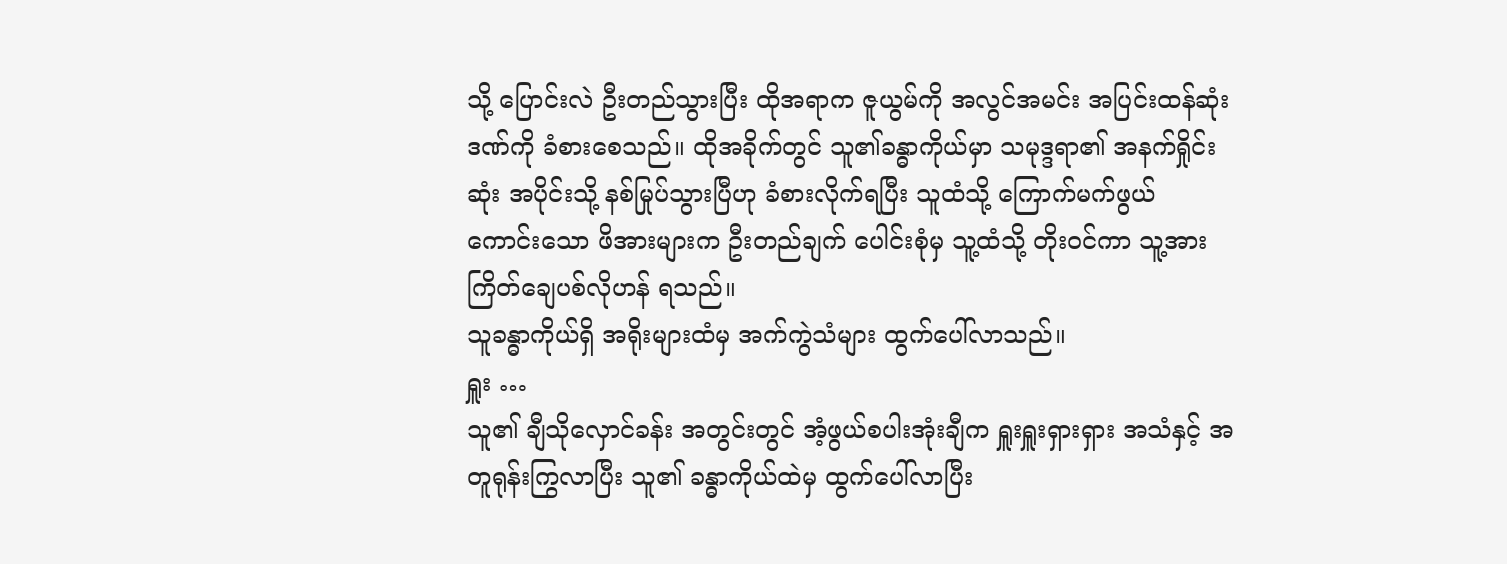သို့ ပြောင်းလဲ ဦးတည်သွားပြီး ထိုအရာက ဇူယွမ်ကို အလွင်အမင်း အပြင်းထန်ဆုံး ဒဏ်ကို ခံစားစေသည်။ ထိုအခိုက်တွင် သူ၏ခန္ဓာကိုယ်မှာ သမုဒ္ဒရာ၏ အနက်ရှိုင်းဆုံး အပိုင်းသို့ နစ်မြုပ်သွားပြီဟု ခံစားလိုက်ရပြီး သူထံသို့ ကြောက်မက်ဖွယ် ကောင်းသော ဖိအားများက ဦးတည်ချက် ပေါင်းစုံမှ သူ့ထံသို့ တိုးဝင်ကာ သူ့အား ကြိတ်ချေပစ်လိုဟန် ရသည်။
သူခန္ဓာကိုယ်ရှိ အရိုးများထံမှ အက်ကွဲသံများ ထွက်ပေါ်လာသည်။
ရှူး …
သူ၏ ချီသိုလှောင်ခန်း အတွင်းတွင် အံ့ဖွယ်စပါးအုံးချီက ရှူးရှူးရှားရှား အသံနှင့် အတူရုန်းကြွလာပြီး သူ၏ ခန္ဓာကိုယ်ထဲမှ ထွက်ပေါ်လာပြီး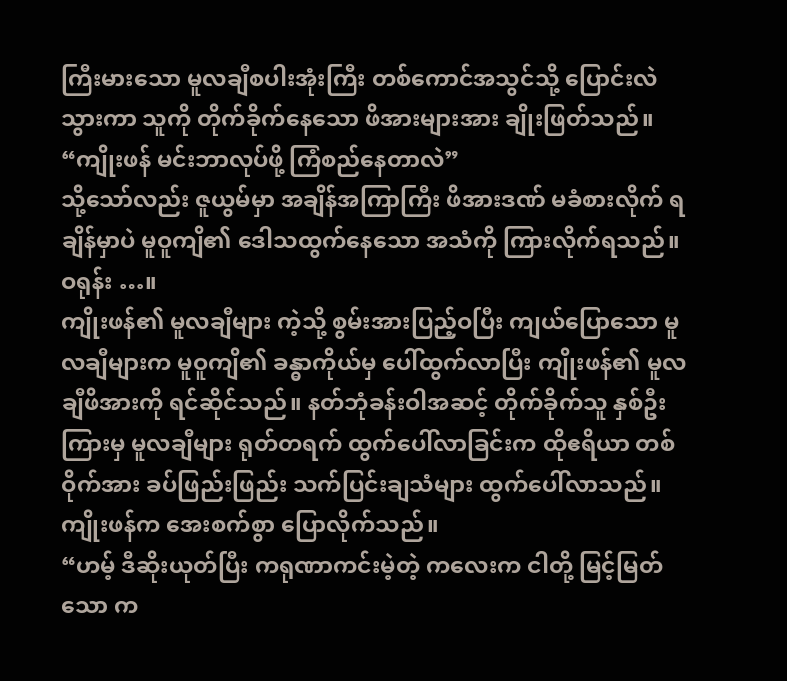ကြီးမားသော မူလချီစပါးအုံးကြီး တစ်ကောင်အသွင်သို့ ပြောင်းလဲသွားကာ သူကို တိုက်ခိုက်နေသော ဖိအားများအား ချိုးဖြတ်သည်။
“ကျိုးဖန် မင်းဘာလုပ်ဖို့ ကြံစည်နေတာလဲ”
သို့သော်လည်း ဇူယွမ်မှာ အချိန်အကြာကြီး ဖိအားဒဏ် မခံစားလိုက် ရချိန်မှာပဲ မူဝူကျိ၏ ဒေါသထွက်နေသော အသံကို ကြားလိုက်ရသည်။
ဝရုန်း …။
ကျိုးဖန်၏ မူလချီများ ကဲ့သို့ စွမ်းအားပြည့်ဝပြီး ကျယ်ပြောသော မူလချီများက မူဝူကျိ၏ ခန္ဓာကိုယ်မှ ပေါ်ထွက်လာပြီး ကျိုးဖန်၏ မူလချီဖိအားကို ရင်ဆိုင်သည်။ နတ်ဘုံခန်းဝါအဆင့် တိုက်ခိုက်သူ နှစ်ဦးကြားမှ မူလချီများ ရုတ်တရက် ထွက်ပေါ်လာခြင်းက ထိုဧရိယာ တစ်ဝိုက်အား ခပ်ဖြည်းဖြည်း သက်ပြင်းချသံများ ထွက်ပေါ်လာသည်။
ကျိုးဖန်က အေးစက်စွာ ပြောလိုက်သည်။
“ဟမ့် ဒီဆိုးယုတ်ပြီး ကရုဏာကင်းမဲ့တဲ့ ကလေးက ငါတို့ မြင့်မြတ်သော က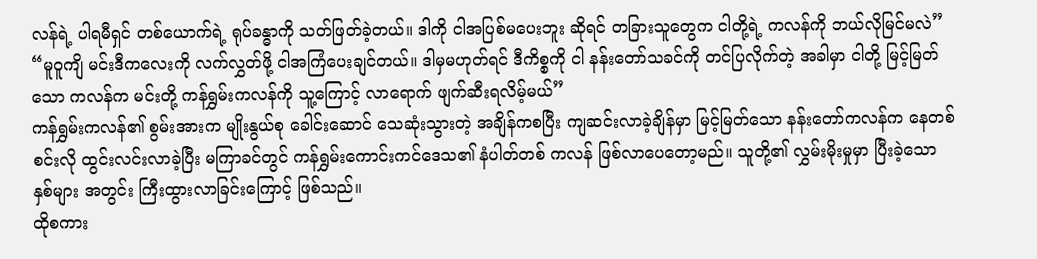လန်ရဲ့ ပါရမီရှင် တစ်ယောက်ရဲ့ ရုပ်ခန္ဓာကို သတ်ဖြတ်ခဲ့တယ်။ ဒါကို ငါအပြစ်မပေးဘူး ဆိုရင် တခြားသူတွေက ငါတို့ရဲ့ ကလန်ကို ဘယ်လိုမြင်မလဲ”
“မူဝူကျိ မင်းဒီကလေးကို လက်လွှတ်ဖို့ ငါအကြံပေးချင်တယ်။ ဒါမှမဟုတ်ရင် ဒီကိစ္စကို ငါ နန်းတော်သခင်ကို တင်ပြလိုက်တဲ့ အခါမှာ ငါတို့ မြင့်မြတ်သော ကလန်က မင်းတို့ ကန်ရွှမ်းကလန်ကို သူ့ကြောင့် လာရောက် ဖျက်ဆီးရလိမ့်မယ်”
ကန်ရွှမ်းကလန်၏ စွမ်းအားက မျိုးနွယ်စု ခေါင်းဆောင် သေဆုံးသွားတဲ့ အချိန်ကစပြီး ကျဆင်းလာခဲ့ချိန်မှာ မြင့်မြတ်သော နန်းတော်ကလန်က နေတစ်စင်းလို ထွင်းလင်းလာခဲ့ပြီး မကြာခင်တွင် ကန်ရွှမ်းကောင်းကင်ဒေသ၏ နံပါတ်တစ် ကလန် ဖြစ်လာပေတော့မည်။ သူတို့၏ လွှမ်းမိုးမှုမှာ ပြီးခဲ့သော နှစ်များ အတွင်း ကြီးထွားလာခြင်းကြောင့် ဖြစ်သည်။
ထိုစကား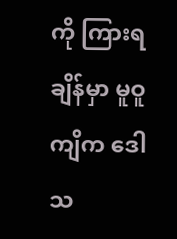ကို ကြားရချိန်မှာ မူဝူကျိက ဒေါသ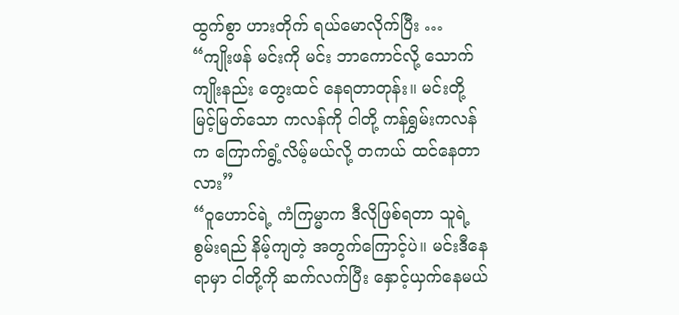ထွက်စွာ ဟားတိုက် ရယ်မောလိုက်ပြီး …
“ကျိုးဖန် မင်းကို မင်း ဘာကောင်လို့ သောက်ကျိုးနည်း တွေးထင် နေရတာတုန်း။ မင်းတို့ မြင့်မြတ်သော ကလန်ကို ငါတို့ ကန်ရွှမ်းကလန်က ကြောက်ရွံ့လိမ့်မယ်လို့ တကယ် ထင်နေတာလား”
“ဝူဟောင်ရဲ့ ကံကြမ္မာက ဒီလိုဖြစ်ရတာ သူရဲ့ စွမ်းရည် နိမ့်ကျတဲ့ အတွက်ကြောင့်ပဲ။ မင်းဒီနေရာမှာ ငါတို့ကို ဆက်လက်ပြီး နှောင့်ယှက်နေမယ်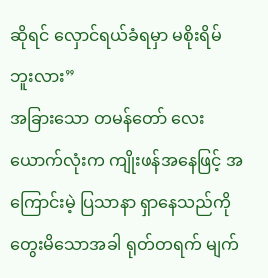ဆိုရင် လှောင်ရယ်ခံရမှာ မစိုးရိမ်ဘူးလား”
အခြားသော တမန်တော် လေးယောက်လုံးက ကျိုးဖန်အနေဖြင့် အကြောင်းမဲ့ ပြသာနာ ရှာနေသည်ကို တွေးမိသောအခါ ရုတ်တရက် မျက်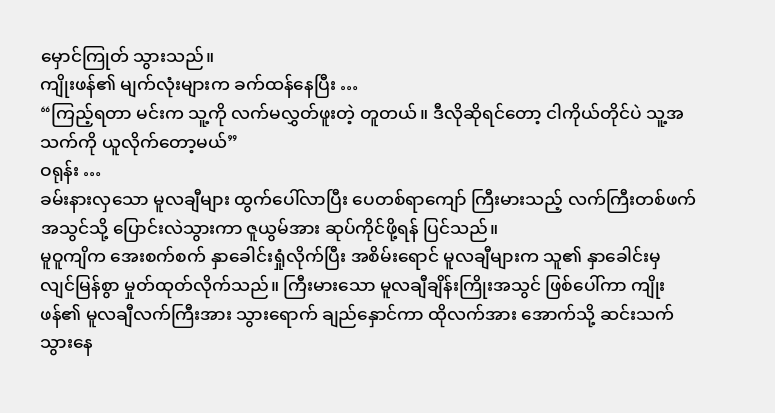မှောင်ကြုတ် သွားသည်။
ကျိုးဖန်၏ မျက်လုံးများက ခက်ထန်နေပြီး …
“ကြည့်ရတာ မင်းက သူ့ကို လက်မလွှတ်ဖူးတဲ့ တူတယ်။ ဒီလိုဆိုရင်တော့ ငါကိုယ်တိုင်ပဲ သူ့အသက်ကို ယူလိုက်တော့မယ်”
ဝရုန်း …
ခမ်းနားလှသော မူလချီများ ထွက်ပေါ်လာပြီး ပေတစ်ရာကျော် ကြီးမားသည့် လက်ကြီးတစ်ဖက် အသွင်သို့ ပြောင်းလဲသွားကာ ဇူယွမ်အား ဆုပ်ကိုင်ဖို့ရန် ပြင်သည်။
မူဝူကျိက အေးစက်စက် နှာခေါင်းရှုံလိုက်ပြီး အစိမ်းရောင် မူလချီများက သူ၏ နှာခေါင်းမှ လျင်မြန်စွာ မှုတ်ထုတ်လိုက်သည်။ ကြီးမားသော မူလချီချိန်းကြိုးအသွင် ဖြစ်ပေါ်ကာ ကျိုးဖန်၏ မူလချီလက်ကြီးအား သွားရောက် ချည်နှောင်ကာ ထိုလက်အား အောက်သို့ ဆင်းသက် သွားနေ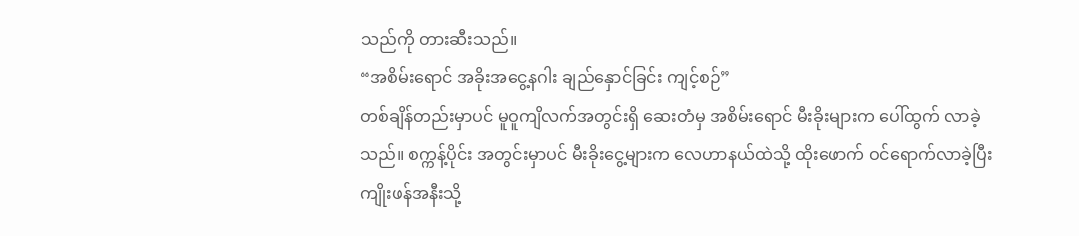သည်ကို တားဆီးသည်။
“အစိမ်းရောင် အခိုးအငွေ့နဂါး ချည်နှောင်ခြင်း ကျင့်စဉ်”
တစ်ချိန်တည်းမှာပင် မူဝူကျိလက်အတွင်းရှိ ဆေးတံမှ အစိမ်းရောင် မီးခိုးများက ပေါ်ထွက် လာခဲ့သည်။ စက္ကန့်ပိုင်း အတွင်းမှာပင် မီးခိုးငွေ့များက လေဟာနယ်ထဲသို့ ထိုးဖောက် ဝင်ရောက်လာခဲ့ပြီး ကျိုးဖန်အနီးသို့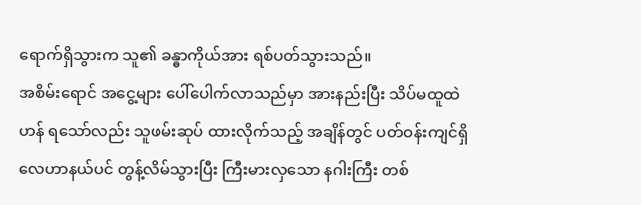ရောက်ရှိသွားက သူ၏ ခန္ဓာကိုယ်အား ရစ်ပတ်သွားသည်။
အစိမ်းရောင် အငွေ့များ ပေါ်ပေါက်လာသည်မှာ အားနည်းပြီး သိပ်မထူထဲဟန် ရသော်လည်း သူဖမ်းဆုပ် ထားလိုက်သည့် အချိန်တွင် ပတ်ဝန်းကျင်ရှိ လေဟာနယ်ပင် တွန့်လိမ်သွားပြီး ကြီးမားလှသော နဂါးကြီး တစ်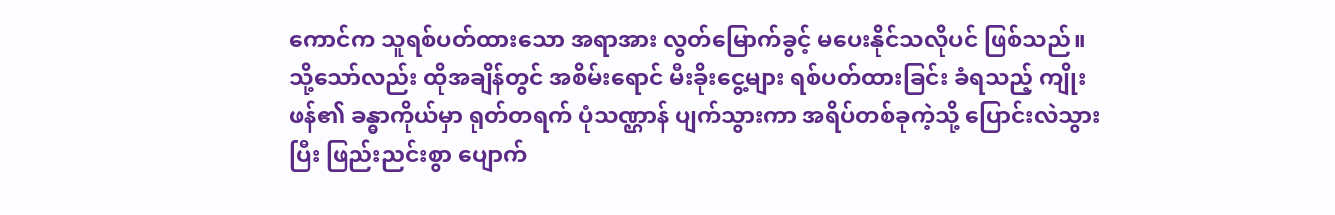ကောင်က သူရစ်ပတ်ထားသော အရာအား လွတ်မြောက်ခွင့် မပေးနိုင်သလိုပင် ဖြစ်သည်။
သို့သော်လည်း ထိုအချိန်တွင် အစိမ်းရောင် မီးခိုးငွေ့များ ရစ်ပတ်ထားခြင်း ခံရသည့် ကျိုးဖန်၏ ခန္ဓာကိုယ်မှာ ရုတ်တရက် ပုံသဏ္ဌာန် ပျက်သွားကာ အရိပ်တစ်ခုကဲ့သို့ ပြောင်းလဲသွားပြီး ဖြည်းညင်းစွာ ပျောက်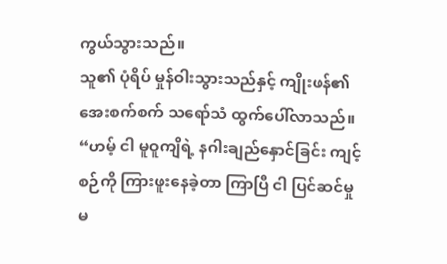ကွယ်သွားသည်။
သူ၏ ပုံရိပ် မှုန်ဝါးသွားသည်နှင့် ကျိုးဖန်၏ အေးစက်စက် သရော်သံ ထွက်ပေါ်လာသည်။
“ဟမ့် ငါ မူဝူကျိရဲ့ နဂါးချည်နှောင်ခြင်း ကျင့်စဉ်ကို ကြားဖူးနေခဲ့တာ ကြာပြီ ငါ ပြင်ဆင်မှု မ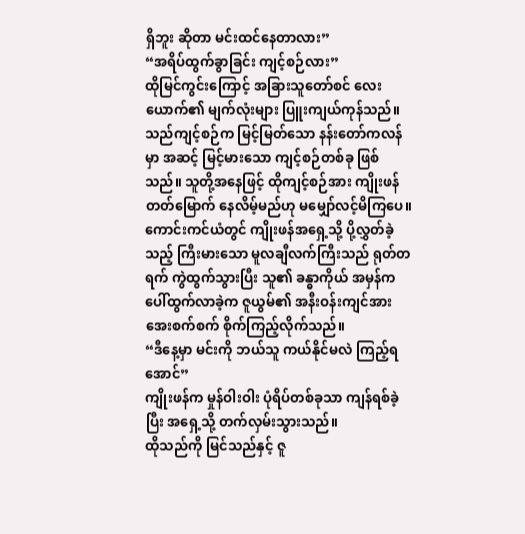ရှိဘူး ဆိုတာ မင်းထင်နေတာလား”
“အရိပ်ထွက်ခွာခြင်း ကျင့်စဉ်လား”
ထိုမြင်ကွင်းကြောင့် အခြားသူတော်စင် လေးယောက်၏ မျက်လုံးများ ပြူးကျယ်ကုန်သည်။
သည်ကျင့်စဉ်က မြင့်မြတ်သော နန်းတော်ကလန်မှာ အဆင့် မြင့်မားသော ကျင့်စဉ်တစ်ခု ဖြစ်သည်။ သူတို့အနေဖြင့် ထိုကျင့်စဉ်အား ကျိုးဖန် တတ်မြောက် နေလိမ့်မည်ဟု မမျှော်လင့်မိကြပေ။
ကောင်းကင်ယံတွင် ကျိုးဖန်အရှေ့သို့ ပို့လွှတ်ခဲ့သည့် ကြီးမားသော မူလချီလက်ကြီးသည် ရုတ်တရက် ကွဲထွက်သွားပြီး သူ၏ ခန္ဓာကိုယ် အမှန်က ပေါ်ထွက်လာခဲ့က ဇူယွမ်၏ အနီးဝန်းကျင်အား အေးစက်စက် စိုက်ကြည့်လိုက်သည်။
“ဒီနေ့မှာ မင်းကို ဘယ်သူ ကယ်နိုင်မလဲ ကြည့်ရအောင်”
ကျိုးဖန်က မှုန်ဝါးဝါး ပုံရိပ်တစ်ခုသာ ကျန်ရစ်ခဲ့ပြီး အရှေ့သို့ တက်လှမ်းသွားသည်။
ထိုသည်ကို မြင်သည်နှင့် ဇူ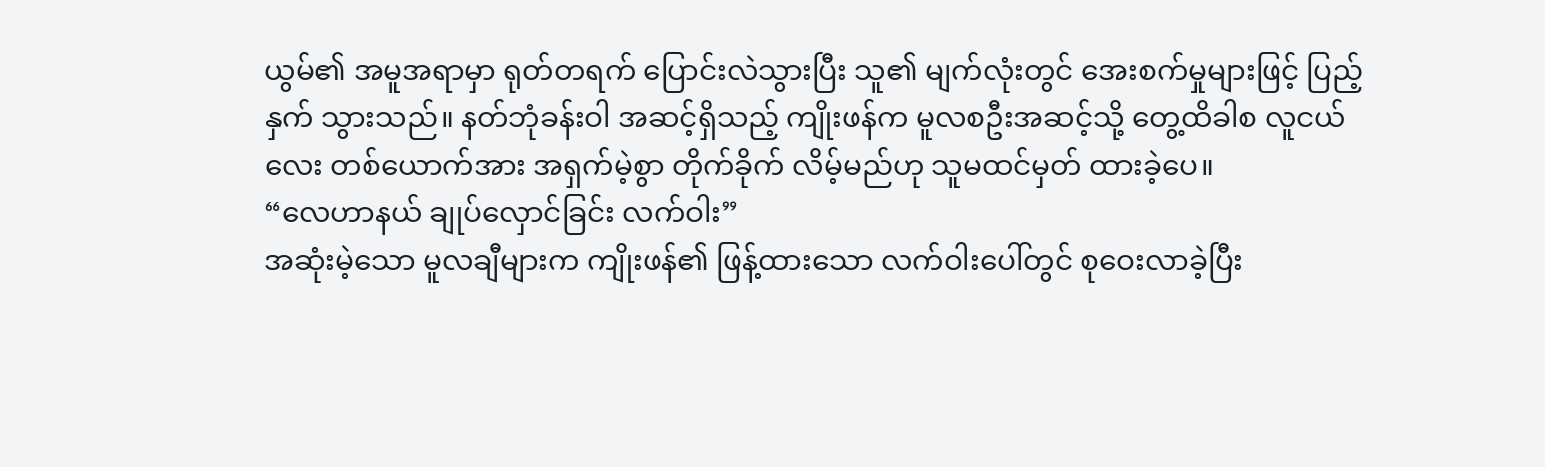ယွမ်၏ အမူအရာမှာ ရုတ်တရက် ပြောင်းလဲသွားပြီး သူ၏ မျက်လုံးတွင် အေးစက်မှုများဖြင့် ပြည့်နှက် သွားသည်။ နတ်ဘုံခန်းဝါ အဆင့်ရှိသည့် ကျိုးဖန်က မူလစဦးအဆင့်သို့ တွေ့ထိခါစ လူငယ်လေး တစ်ယောက်အား အရှက်မဲ့စွာ တိုက်ခိုက် လိမ့်မည်ဟု သူမထင်မှတ် ထားခဲ့ပေ။
“လေဟာနယ် ချုပ်လှောင်ခြင်း လက်ဝါး”
အဆုံးမဲ့သော မူလချီများက ကျိုးဖန်၏ ဖြန့်ထားသော လက်ဝါးပေါ်တွင် စုဝေးလာခဲ့ပြီး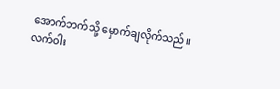အောက်ဘက်သို့ မှောက်ချလိုက်သည်။
လက်ဝါး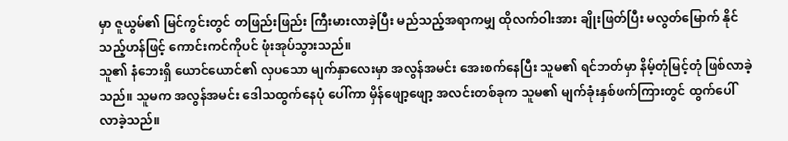မှာ ဇူယွမ်၏ မြင်ကွင်းတွင် တဖြည်းဖြည်း ကြီးမားလာခဲ့ပြီး မည်သည့်အရာကမျှ ထိုလက်ဝါးအား ချိုးဖြတ်ပြီး မလွတ်မြောက် နိုင်သည့်ဟန်ဖြင့် ကောင်းကင်ကိုပင် ဖုံးအုပ်သွားသည်။
သူ၏ နံဘေးရှိ ယောင်ယောင်၏ လှပသော မျက်နှာလေးမှာ အလွန်အမင်း အေးစက်နေပြီး သူမ၏ ရင်ဘတ်မှာ နိမ့်တုံမြင့်တုံ ဖြစ်လာခဲ့သည်။ သူမက အလွန်အမင်း ဒေါသထွက်နေပုံ ပေါ်ကာ မှိန်ဖျော့ဖျော့ အလင်းတစ်ခုက သူမ၏ မျက်ခုံးနှစ်ဖက်ကြားတွင် ထွက်ပေါ်လာခဲ့သည်။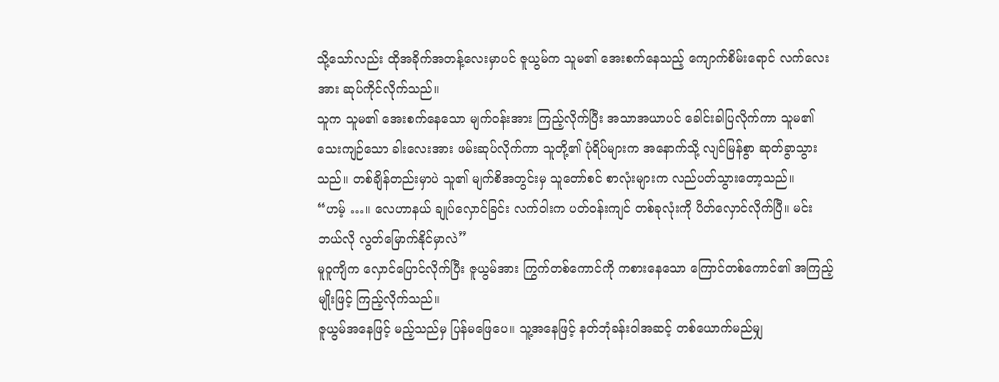သို့သော်လည်း ထိုအခိုက်အတန့်လေးမှာပင် ဇူယွမ်က သူမ၏ အေးစက်နေသည့် ကျောက်စိမ်းရောင် လက်လေးအား ဆုပ်ကိုင်လိုက်သည်။
သူက သူမ၏ အေးစက်နေသော မျက်ဝန်းအား ကြည့်လိုက်ပြီး အသာအယာပင် ခေါင်းခါပြလိုက်ကာ သူမ၏ သေးကျဉ်သော ခါးလေးအား ဖမ်းဆုပ်လိုက်ကာ သူတို့၏ ပုံရိပ်များက အနောက်သို့ လျင်မြန်စွာ ဆုတ်ခွာသွားသည်။ တစ်ချိန်တည်းမှာပဲ သူ၏ မျက်စိအတွင်းမှ သူတော်စင် စာလုံးများက လည်ပတ်သွားတော့သည်။
“ဟမ့် …။ လေဟာနယ် ချုပ်လှောင်ခြင်း လက်ဝါးက ပတ်ဝန်းကျင် တစ်ခုလုံးကို ပိတ်လှောင်လိုက်ပြီ။ မင်းဘယ်လို လွတ်မြောက်နိုင်မှာလဲ”
မူဝူကျိက လှောင်ပြောင်လိုက်ပြီး ဇူယွမ်အား ကြွက်တစ်ကောင်ကို ကစားနေသော ကြောင်တစ်ကောင်၏ အကြည့်မျိုးဖြင့် ကြည့်လိုက်သည်။
ဇူယွမ်အနေဖြင့် မည့်သည်မှ ပြန်မဖြေပေ။ သူ့အနေဖြင့် နတ်ဘုံခန်းဝါအဆင့် တစ်ယောက်မည်မျှ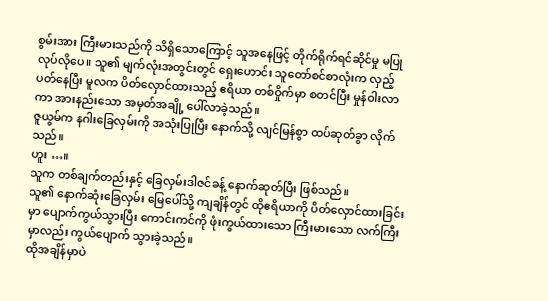စွမ်းအား ကြီးမားသည်ကို သိရှိသောကြောင့် သူအနေဖြင့် တိုက်ရိုက်ရင်ဆိုင်မှု မပြုလုပ်လိုပေ။ သူ၏ မျက်လုံးအတွင်းတွင် ရှေးဟောင်း သူတော်စင်စာလုံးက လှည့်ပတ်နေပြီး မူလက ပိတ်လှောင်ထားသည့် ဧရိယာ တစ်ဝှိုက်မှာ စတင်ပြီး မှုန်ဝါးလာကာ အားနည်းသော အမှတ်အချို့ ပေါ်လာခဲ့သည်။
ဇူယွမ်က နဂါးခြေလှမ်းကို အသုံးပြုပြီး နောက်သို့ လျင်မြန်စွာ ထပ်ဆုတ်ခွာ လိုက်သည်။
ဟူး …။
သူက တစ်ချက်တည်းနှင့် ခြေလှမ်းဒါဇင်ခန့် နောက်ဆုတ်ပြီး ဖြစ်သည်။
သူ၏ နောက်ဆုံးခြေလှမ်း မြေပေါ်သို့ ကျချိန်တွင် ထိုဧရိယာကို ပိတ်လှောင်ထားခြင်းမှာ ပျောက်ကွယ်သွားပြီး ကောင်းကင်ကို ဖုံးကွယ်ထားသော ကြီးမားသော လက်ကြီးမှာလည်း ကွယ်ပျောက် သွားခဲ့သည်။
ထိုအချိန်မှာပဲ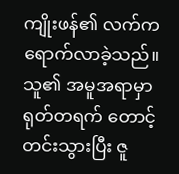ကျိုးဖန်၏ လက်က ရောက်လာခဲ့သည်။
သူ၏ အမူအရာမှာ ရုတ်တရက် တောင့်တင်းသွားပြီး ဇူ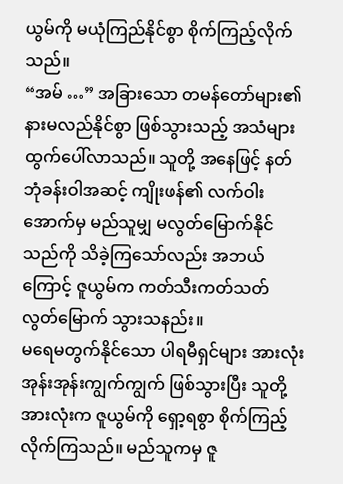ယွမ်ကို မယုံကြည်နိုင်စွာ စိုက်ကြည့်လိုက်သည်။
“အမ် …” အခြားသော တမန်တော်များ၏ နားမလည်နိုင်စွာ ဖြစ်သွားသည့် အသံများ ထွက်ပေါ်လာသည်။ သူတို့ အနေဖြင့် နတ်ဘုံခန်းဝါအဆင့် ကျိုးဖန်၏ လက်ဝါးအောက်မှ မည်သူမျှ မလွတ်မြောက်နိုင်သည်ကို သိခဲ့ကြသော်လည်း အဘယ်ကြောင့် ဇူယွမ်က ကတ်သီးကတ်သတ် လွတ်မြောက် သွားသနည်း။
မရေမတွက်နိုင်သော ပါရမီရှင်များ အားလုံး အုန်းအုန်းကျွက်ကျွက် ဖြစ်သွားပြီး သူတို့အားလုံးက ဇူယွမ်ကို ရှော့ရစွာ စိုက်ကြည့် လိုက်ကြသည်။ မည်သူကမှ ဇူ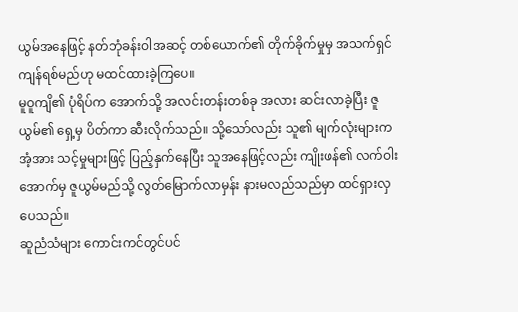ယွမ်အနေဖြင့် နတ်ဘုံခန်းဝါအဆင့် တစ်ယောက်၏ တိုက်ခိုက်မှုမှ အသက်ရှင်ကျန်ရစ်မည်ဟု မထင်ထားခဲ့ကြပေ။
မူဝူကျိ၏ ပုံရိပ်က အောက်သို့ အလင်းတန်းတစ်ခု အလား ဆင်းလာခဲ့ပြီး ဇူယွမ်၏ ရှေ့မှ ပိတ်ကာ ဆီးလိုက်သည်။ သို့သော်လည်း သူ၏ မျက်လုံးများက အံ့အား သင့်မှုများဖြင့် ပြည့်နှက်နေပြီး သူအနေဖြင့်လည်း ကျိုးဖန်၏ လက်ဝါးအောက်မှ ဇူယွမ်မည်သို့ လွတ်မြောက်လာမှန်း နားမလည်သည်မှာ ထင်ရှားလှပေသည်။
ဆူညံသံများ ကောင်းကင်တွင်ပင်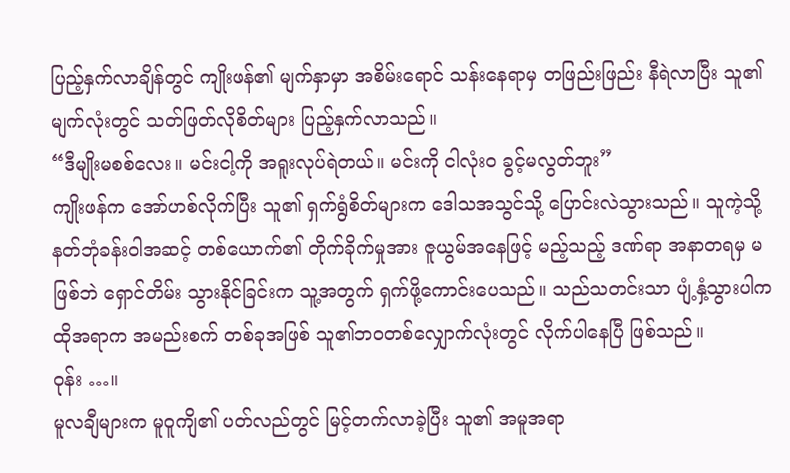ပြည့်နှက်လာချိန်တွင် ကျိုးဖန်၏ မျက်နှာမှာ အစိမ်းရောင် သန်းနေရာမှ တဖြည်းဖြည်း နီရဲလာပြီး သူ၏ မျက်လုံးတွင် သတ်ဖြတ်လိုစိတ်များ ပြည့်နှက်လာသည်။
“ဒီမျိုးမစစ်လေး။ မင်းငါ့ကို အရူးလုပ်ရဲတယ်။ မင်းကို ငါလုံးဝ ခွင့်မလွတ်ဘူး”
ကျိုးဖန်က အော်ဟစ်လိုက်ပြီး သူ၏ ရှက်ရွံစိတ်များက ဒေါသအသွင်သို့ ပြောင်းလဲသွားသည်။ သူကဲ့သို့ နတ်ဘုံခန်းဝါအဆင့် တစ်ယောက်၏ တိုက်ခိုက်မှုအား ဇူယွမ်အနေဖြင့် မည့်သည့် ဒဏ်ရာ အနာတရမှ မဖြစ်ဘဲ ရှောင်တိမ်း သွားနိုင်ခြင်းက သူ့အတွက် ရှက်ဖို့ကောင်းပေသည်။ သည်သတင်းသာ ပျံ့နှံ့သွားပါက ထိုအရာက အမည်းစက် တစ်ခုအဖြစ် သူ၏ဘဝတစ်လျှောက်လုံးတွင် လိုက်ပါနေပြီ ဖြစ်သည်။
ဝုန်း …။
မူလချီများက မူဝူကျိ၏ ပတ်လည်တွင် မြင့်တက်လာခဲ့ပြီး သူ၏ အမူအရာ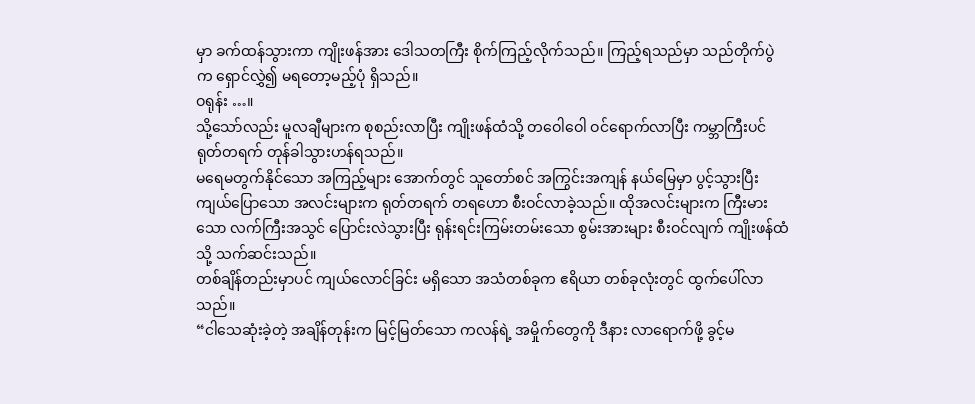မှာ ခက်ထန်သွားကာ ကျိုးဖန်အား ဒေါသတကြီး စိုက်ကြည့်လိုက်သည်။ ကြည့်ရသည်မှာ သည်တိုက်ပွဲက ရှောင်လွှဲ၍ မရတော့မည့်ပုံ ရှိသည်။
ဝရုန်း …။
သို့သော်လည်း မူလချီများက စုစည်းလာပြီး ကျိုးဖန်ထံသို့ တဝေါဝေါ ဝင်ရောက်လာပြီး ကမ္ဘာကြီးပင် ရုတ်တရက် တုန်ခါသွားဟန်ရသည်။
မရေမတွက်နိုင်သော အကြည့်များ အောက်တွင် သူတော်စင် အကြွင်းအကျန် နယ်မြေမှာ ပွင့်သွားပြီး ကျယ်ပြောသော အလင်းများက ရုတ်တရက် တရဟော စီးဝင်လာခဲ့သည်။ ထိုအလင်းများက ကြီးမားသော လက်ကြီးအသွင် ပြောင်းလဲသွားပြီး ရုန်းရင်းကြမ်းတမ်းသော စွမ်းအားများ စီးဝင်လျက် ကျိုးဖန်ထံသို့ သက်ဆင်းသည်။
တစ်ချိန်တည်းမှာပင် ကျယ်လောင်ခြင်း မရှိသော အသံတစ်ခုက ဧရိယာ တစ်ခုလုံးတွင် ထွက်ပေါ်လာသည်။
“ငါသေဆုံးခဲ့တဲ့ အချိန်တုန်းက မြင့်မြတ်သော ကလန်ရဲ့ အမှိုက်တွေကို ဒီနား လာရောက်ဖို့ ခွင့်မ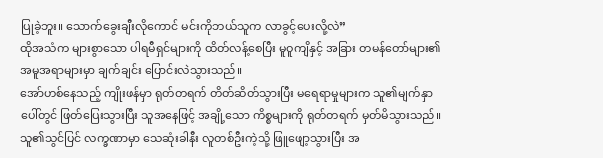ပြုခဲ့ဘူး။ သောက်ခွေးချီးလိုကောင် မင်းကိုဘယ်သူက လာခွင့်ပေးလို့လဲ”
ထိုအသံက များစွာသော ပါရမီရှင်များကို ထိတ်လန့်စေပြီး မူဝူကျိနှင့် အခြား တမန်တော်များ၏ အမူအရာများမှာ ချက်ချင်း ပြောင်းလဲသွားသည်။
အော်ဟစ်နေသည့် ကျိုးဖန်မှာ ရုတ်တရက် တိတ်ဆိတ်သွားပြီး မရေရာမှုများက သူ၏မျက်နှာပေါ်တွင် ဖြတ်ပြေးသွားပြီး သူအနေဖြင့် အချို့သော ကိစ္စများကို ရုတ်တရက် မှတ်မိသွားသည်။ သူ၏သွင်ပြင် လက္ခဏာမှာ သေဆုံးခါနီး လူတစ်ဦးကဲ့သို့ ဖြူဖျော့သွားပြီး အ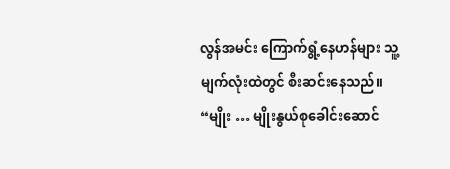လွန်အမင်း ကြောက်ရွံ့နေဟန်များ သူ့မျက်လုံးထဲတွင် စီးဆင်းနေသည်။
“မျိုး … မျိုးနွယ်စုခေါင်းဆောင်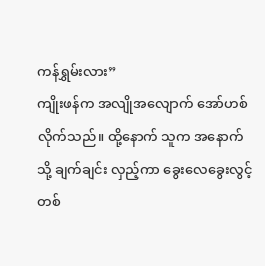ကန်ရွှမ်းလား”
ကျိုးဖန်က အလျိုအလျောက် အော်ဟစ်လိုက်သည်။ ထို့နောက် သူက အနောက်သို့ ချက်ချင်း လှည့်ကာ ခွေးလေခွေးလွင့် တစ်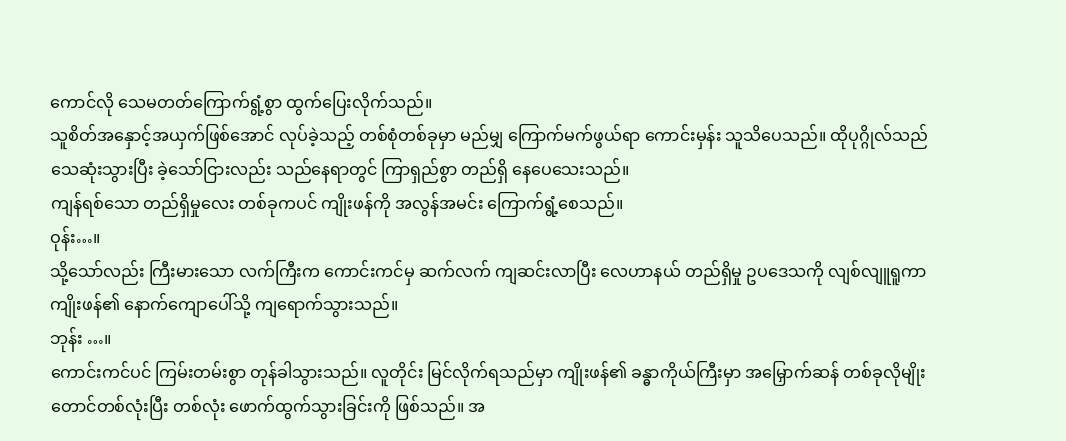ကောင်လို သေမတတ်ကြောက်ရွံ့စွာ ထွက်ပြေးလိုက်သည်။
သူစိတ်အနှောင့်အယှက်ဖြစ်အောင် လုပ်ခဲ့သည့် တစ်စုံတစ်ခုမှာ မည်မျှ ကြောက်မက်ဖွယ်ရာ ကောင်းမှန်း သူသိပေသည်။ ထိုပုဂ္ဂိုလ်သည် သေဆုံးသွားပြီး ခဲ့သော်ငြားလည်း သည်နေရာတွင် ကြာရှည်စွာ တည်ရှိ နေပေသေးသည်။
ကျန်ရစ်သော တည်ရှိမှုလေး တစ်ခုကပင် ကျိုးဖန်ကို အလွန်အမင်း ကြောက်ရွံ့စေသည်။
ဝုန်း…။
သို့သော်လည်း ကြီးမားသော လက်ကြီးက ကောင်းကင်မှ ဆက်လက် ကျဆင်းလာပြီး လေဟာနယ် တည်ရှိမှု ဥပဒေသကို လျစ်လျူရူကာ ကျိုးဖန်၏ နောက်ကျောပေါ်သို့ ကျရောက်သွားသည်။
ဘုန်း …။
ကောင်းကင်ပင် ကြမ်းတမ်းစွာ တုန်ခါသွားသည်။ လူတိုင်း မြင်လိုက်ရသည်မှာ ကျိုးဖန်၏ ခန္ဓာကိုယ်ကြီးမှာ အမြှောက်ဆန် တစ်ခုလိုမျိုး တောင်တစ်လုံးပြီး တစ်လုံး ဖောက်ထွက်သွားခြင်းကို ဖြစ်သည်။ အ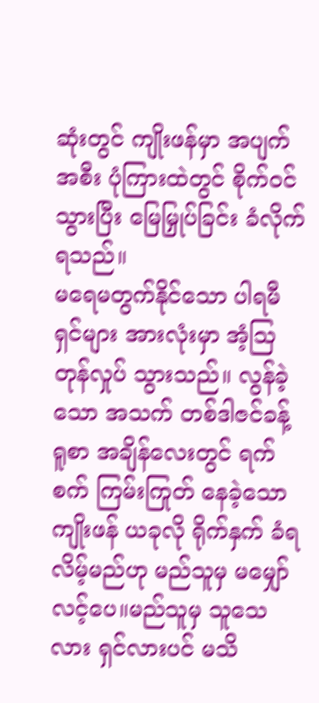ဆုံးတွင် ကျိုးဖန်မှာ အပျက်အစီး ပုံကြားထဲတွင် စိုက်ဝင်သွားပြီး မြေမြှုပ်ခြင်း ခံလိုက်ရသည်။
မရေမတွက်နိုင်သော ပါရမီရှင်များ အားလုံးမှာ အံ့ဩတုန်လှုပ် သွားသည်။ လွန်ခဲ့သော အသက် တစ်ဒါဇင်ခန့် ရူစာ အချိန်လေးတွင် ရက်စက် ကြမ်းကြုတ် နေခဲ့သော ကျိုးဖန် ယခုလို ရိုက်နှက် ခံရလိမ့်မည်ဟု မည်သူမှ မမျှော်လင့်ပေ။မည်သူမှ သူသေလား ရှင်လားပင် မသိ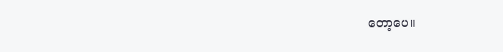တော့ပေ။